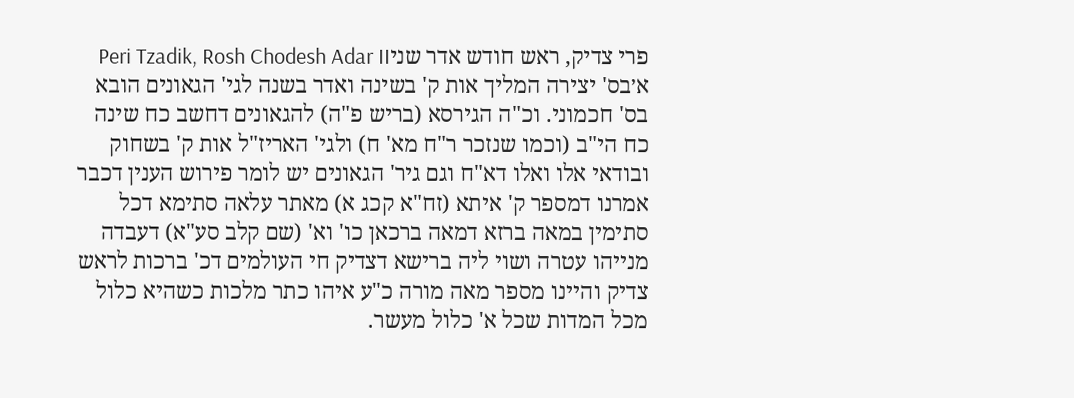פרי צדיק, ראש חודש אדר שניPeri Tzadik, Rosh Chodesh Adar II
א׳בס' יצירה המליך אות ק' בשינה ואדר בשנה לגי' הגאונים הובא בס' חכמוני. וכ"ה הגירסא (בריש פ"ה) להגאונים דחשב כח שינה כח הי"ב (וכמו שנזכר ר"ח מא' ח) ולגי' האריז"ל אות ק' בשחוק ובודאי אלו ואלו דא"ח וגם גיר' הגאונים יש לומר פירוש הענין דכבר אמרנו דמספר ק' איתא (זח"א קכג א) מאתר עלאה סתימא דכל סתימין במאה ברזא דמאה ברכאן כו' וא' (שם קלב סע"א) דעבדה מנייהו עטרה ושוי ליה ברישא דצדיק חי העולמים דכ' ברכות לראש צדיק והיינו מספר מאה מורה כ"ע איהו כתר מלכות כשהיא כלול מכל המדות שכל א' כלול מעשר.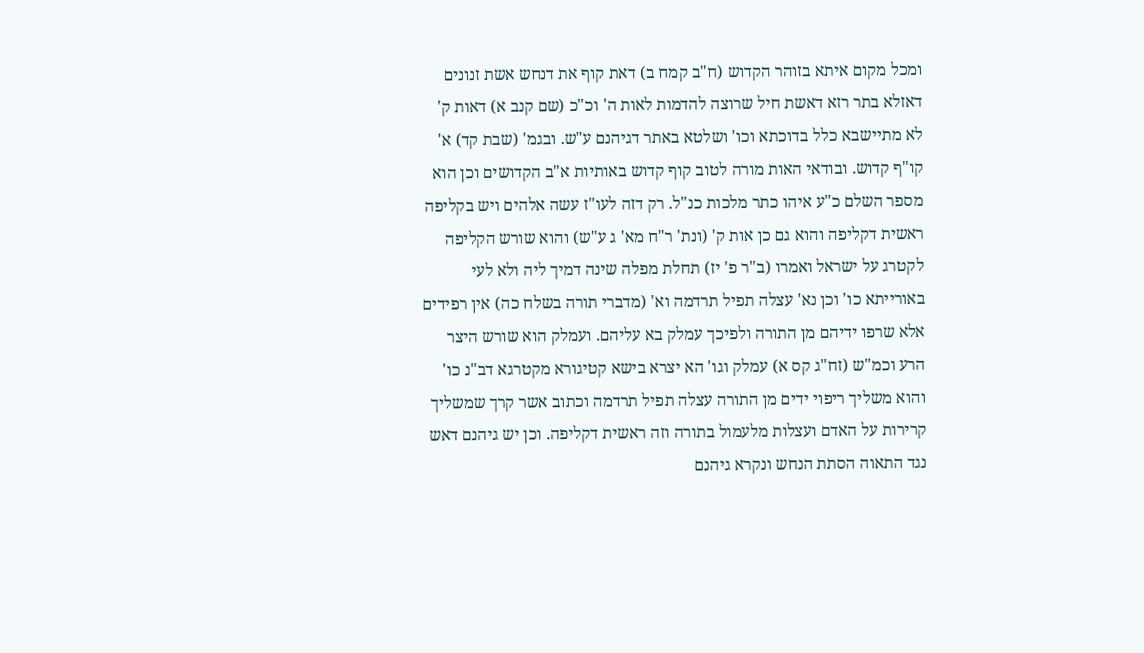ומכל מקום איתא בזוהר הקדוש (ח"ב קמח ב) דאת קוף את דנחש אשת זנונים דאזלא בתר רזא דאשת חיל שרוצה להדמות לאות ה' וכ"כ (שם קנב א) דאות ק' לא מתיישבא כלל בדוכתא וכו' ושלטא באתר דגיהנם ע"ש. ובגמ' (שבת קד) א' קו"ף קדוש. ובודאי האות מורה לטוב קוף קדוש באותיות א"ב הקדושים וכן הוא מספר השלם כ"ע איהו כתר מלכות כנ"ל. רק דזה לעו"ז עשה אלהים ויש בקליפה ראשית דקליפה והוא גם כן אות ק' (ונת' ר"ח מא' ג ע"ש) והוא שורש הקליפה לקטרג על ישראל ואמרו (ב"ר פ' יז) תחלת מפלה שינה דמיך ליה ולא לעי באורייתא כו' וכן נא' עצלה תפיל תרדמה וא' (מדברי תורה בשלח כה) אין רפידים אלא שרפו ידיהם מן התורה ולפיכך עמלק בא עליהם. ועמלק הוא שורש היצר הרע וכמ"ש (זח"ג קס א) עמלק וגו' הא יצרא בישא קטיגורא מקטרגא דב"נ כו' והוא משליך ריפוי ידים מן התורה עצלה תפיל תרדמה וכתוב אשר קרך שמשליך קרירות על האדם ועצלות מלעמול בתורה וזה ראשית דקליפה. וכן יש גיהנם דאש נגד התאוה הסתת הנחש ונקרא גיהנם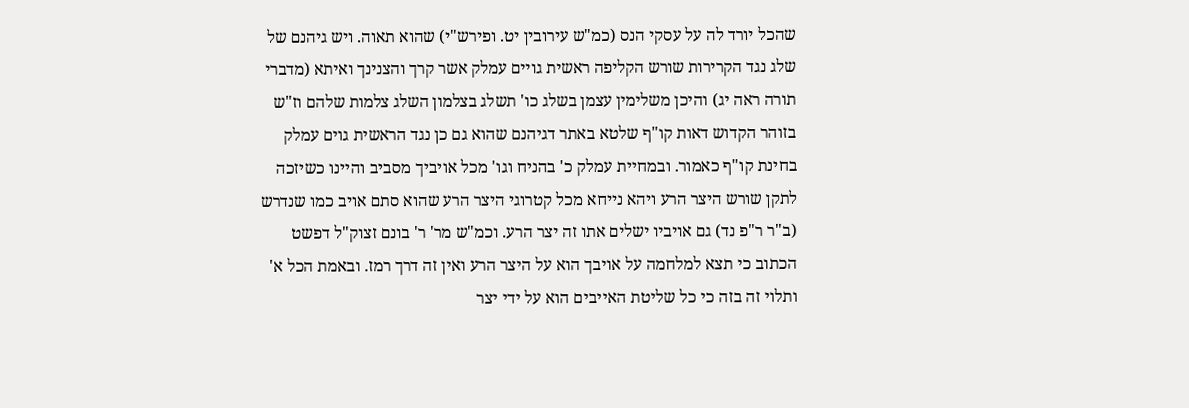שהכל יורד לה על עסקי הנס (כמ"ש עירובין יט. ופירש"י) שהוא תאוה. ויש גיהנם של שלג נגד הקרירות שורש הקליפה ראשית גויים עמלק אשר קרך והצנינך ואיתא (מדברי תורה ראה יג) והיכן משלימין עצמן בשלג כו' תשלג בצלמון השלג צלמות שלהם וז"ש בזוהר הקדוש דאות קו"ף שלטא באתר דגיהנם שהוא גם כן נגד הראשית גוים עמלק בחינת קו"ף כאמור. ובמחיית עמלק כ' בהניח וגו' מכל אויביך מסביב והיינו כשיזכה לתקן שורש היצר הרע ויהא נייחא מכל קטרוגי היצר הרע שהוא סתם אויב כמו שנדרש (ב"ר ר"פ נד) גם אויביו ישלים אתו זה יצר הרע. וכמ"ש מר' ר' בונם זצוק"ל דפשט הכתוב כי תצא למלחמה על אויבך הוא על היצר הרע ואין זה דרך רמז. ובאמת הכל א' ותלוי זה בזה כי כל שליטת האייבים הוא על ידי יצר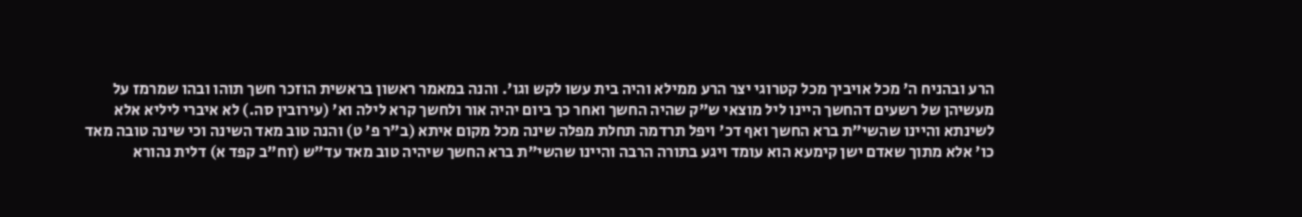הרע ובהניח ה' מכל אויביך מכל קטרוגי יצר הרע ממילא והיה בית עשו לקש וגו'. והנה במאמר ראשון בראשית הוזכר חשך תוהו ובהו שמרמז על מעשיהן של רשעים דהחשך היינו ליל מוצאי ש"ק שהיה החשך ואחר כך ביום יהיה אור ולחשך קרא לילה וא' (עירובין סה.) לא איברי ליליא אלא לשינתא והיינו שהשי"ת ברא החשך ואף דכ' ויפל תרדמה תחלת מפלה שינה מכל מקום איתא (ב"ר פ' ט) והנה טוב מאד השינה וכי שינה טובה מאד כו' אלא מתוך שאדם ישן קימעא הוא עומד ויגע בתורה הרבה והיינו שהשי"ת ברא החשך שיהיה טוב מאד עד"ש (זח"ב קפד א) דלית נהורא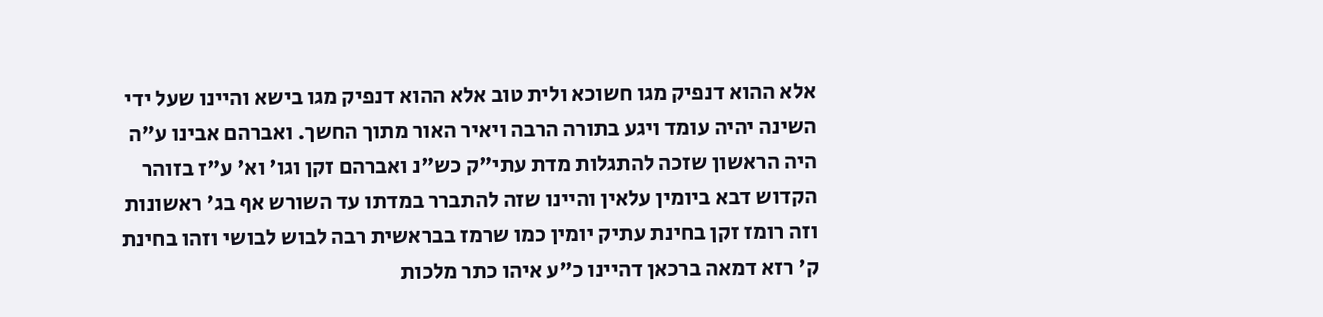אלא ההוא דנפיק מגו חשוכא ולית טוב אלא ההוא דנפיק מגו בישא והיינו שעל ידי השינה יהיה עומד ויגע בתורה הרבה ויאיר האור מתוך החשך. ואברהם אבינו ע"ה היה הראשון שזכה להתגלות מדת עתי"ק כש"נ ואברהם זקן וגו' וא' ע"ז בזוהר הקדוש דבא ביומין עלאין והיינו שזה להתברר במדתו עד השורש אף בג' ראשונות וזה רומז זקן בחינת עתיק יומין כמו שרמז בבראשית רבה לבוש לבושי וזהו בחינת ק' רזא דמאה ברכאן דהיינו כ"ע איהו כתר מלכות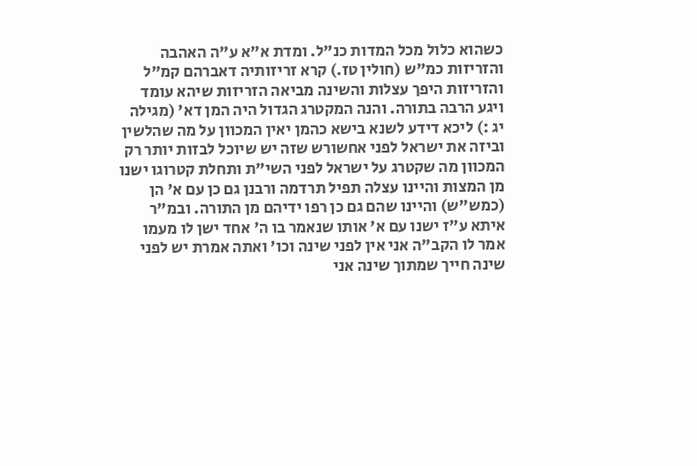כשהוא כלול מכל המדות כנ"ל. ומדת א"א ע"ה האהבה והזריזות כמ"ש (חולין טז.) קרא זריזותיה דאברהם קמ"ל והזריזות היפך עצלות והשינה מביאה הזריזות שיהא עומד ויגע הרבה בתורה. והנה המקטרג הגדול היה המן דא' (מגילה יג :) ליכא דידע לשנא בישא כהמן יאין המכוון על מה שהלשין וביזה את ישראל לפני אחשורש שזה יש שיוכל לבזות יותר רק המכוון מה שקטרג על ישראל לפני השי"ת ותחלת קטרוגו ישנו מן המצות והיינו עצלה תפיל תרדמה ורבנן גם כן עם א' הן (כמש"ש) והיינו שהם גם כן רפו ידיהם מן התורה. ובמ"ר איתא ע"ז ישנו עם א' אותו שנאמר בו ה' אחד ישן לו מעמו אמר לו הקב"ה אני אין לפני שינה וכו' ואתה אמרת יש לפני שינה חייך שמתוך שינה אני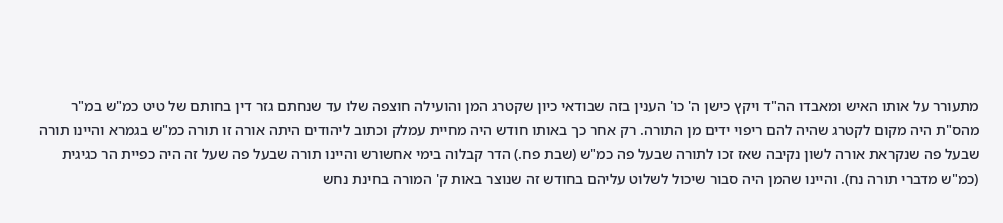מתעורר על אותו האיש ומאבדו הה"ד ויקץ כישן ה' כו' הענין בזה שבודאי כיון שקטרג המן והועילה חוצפה שלו עד שנחתם גזר דין בחותם של טיט כמ"ש במ"ר מהס"ת היה מקום לקטרג שהיה להם ריפוי ידים מן התורה. רק אחר כך באותו חודש היה מחיית עמלק וכתוב ליהודים היתה אורה זו תורה כמ"ש בגמרא והיינו תורה שבעל פה שנקראת אורה לשון נקיבה שאז זכו לתורה שבעל פה כמ"ש (שבת פח.) הדר קבלוה בימי אחשורש והיינו תורה שבעל פה שעל זה היה כפיית הר כגיגית (כמ"ש מדברי תורה נח). והיינו שהמן היה סבור שיכול לשלוט עליהם בחודש זה שנוצר באות ק' המורה בחינת נחש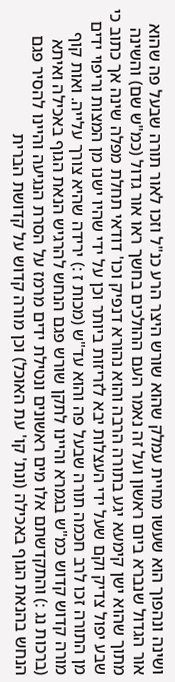ושינה ונהפוך הוא שעשו מחיית עמלק שהוא שורש היצר הרע כנ"ל וזכו לאור תורה שבעל פה שהוא אור הגדול שנברא ביום ראשון ועל זה נאמר העם ההולכים בחשך ראו אור גדול (כמ"ש שם) והשינה מתוך שהוא ישן קימעא יגע בתורה הרבה והוא נהורא דנפיק וכו' דודאי תחלת מפלה שינה אך כתוב כי שבע יפול צדיק וקם שעל ידי העצלות יבא לזריזות ביותר וכן על ידי שהיו ישנו מן המצות וריפוי ידים מן התורה זכו לרב חכמה תורה שבעל פה והוא עד"ש (מכות ז :) ירידה שהיא צורך עלייה. ואות קוף מורה קדוש קדוש כמ"ש בגמרא והיינו לתקן שורש פגם הנחש להרגיש הנאת הגוף באכילה ואיתא (ברכות נג :) והתקדשתם אלו מים ראשונים ונטילת ידים מרמז על הסרת הנגיעה והיינו להסיר פגם הנחש בהנאת הגוף באכילה (ונת' קו' עת האוכל) וכן מורה קדוש על קדושת הברית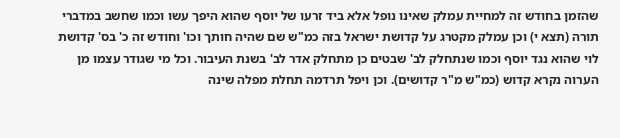שהזמן בחודש זה למחיית עמלק שאינו נופל אלא ביד זרעו של יוסף שהוא היפך עשו וכמו שחשב במדברי תורה (תצא י) וכן עמלק מקטרג על קדושת ישראל בזה כמ"ש שם שהיה חותך וכו' וחודש זה כ' בס' קדושת לוי שהוא נגד יוסף וכמו שנתחלק לב' שבטים כן מתחלק אדר לב' בשנת העיבור. וכל מי שגודר עצמו מן הערוה נקרא קדוש (כמ"ש מ"ר קדושים). וכן ויפל תרדמה תחלת מפלה שינה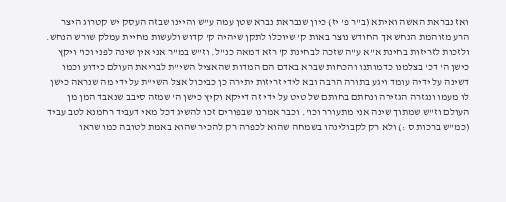ואז נבראת האשה ואיתא (ב"ר פ' יז) כיון שנבראת נברא שטן עמה ע"ש והיינו שבזה העסק יש קטרוג היצר הרע מזוהמת הנחש אך החודש נוצר באות ק' שיוכלו לתקן שיהיה ק' קדוש ולעשות מחיית עמלק שורש הנחש. ולזכות לזריזות בחינת א"א ע"ה שזכה לבחינת ק' רזא דמאה כנ"ל. וז"ש במ"ר אני אין שינה לפני וכו' ויקץ כישן ה' דכ' בצלמנו כדמותנו והכחות שברא באדם הם המדות שהאציל השי"ת לבריאת העולם כידוע וכמו דשינה על ידיה עומד ויגע בתורה הרבה ובא לידי זריזות יתירה כן כביכול אצל השי"ת על ידי מה שנראה כישן לו מעמו ונגזרה הגזירה ונחתם בחותם של טיט על ידי זה דייקא וקיץ כישן ה' שמזה סיבב שנאבד המן מן העולם וז"ש שמתוך שינה אני מתעורר וכו'. וכבר אמרנו שבפורים זכו להשיג דכל מאי דעביד רחמנא לטב עביד (כמ"ש ברכות ס :) ולא רק לקבולינהו בשמחה שהוא לכפרה רק להכיר שהוא באמת לטובה כמו שראו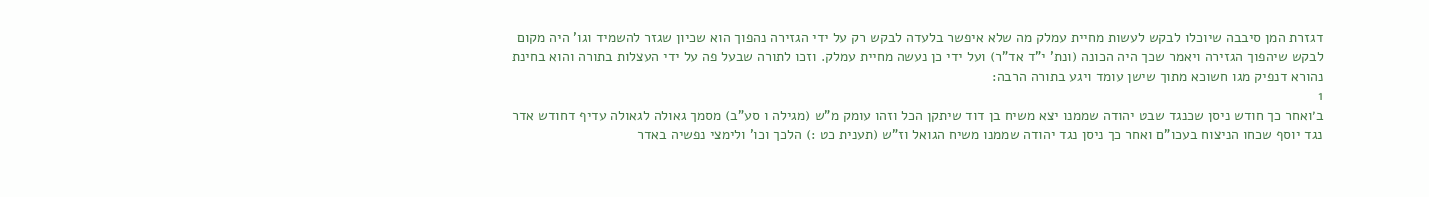דגזרת המן סיבבה שיוכלו לבקש לעשות מחיית עמלק מה שלא איפשר בלעדה לבקש רק על ידי הגזירה נהפוך הוא שכיון שגזר להשמיד וגו' היה מקום לבקש שיהפוך הגזירה ויאמר שכך היה הכונה (ונת' י"ד אד"ר) ועל ידי כן נעשה מחיית עמלק. וזכו לתורה שבעל פה על ידי העצלות בתורה והוא בחינת נהורא דנפיק מגו חשוכא מתוך שישן עומד ויגע בתורה הרבה:
1
ב׳ואחר כך חודש ניסן שכנגד שבט יהודה שממנו יצא משיח בן דוד שיתקן הכל וזהו עומק מ"ש (מגילה ו סע"ב) מסמך גאולה לגאולה עדיף דחודש אדר נגד יוסף שכחו הניצוח בעכו"ם ואחר כך ניסן נגד יהודה שממנו משיח הגואל וז"ש (תענית כט :) הלכך וכו' ולימצי נפשיה באדר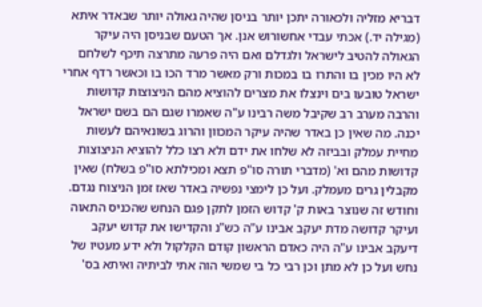דבריא מזליה ולכאורה יתכן יותר בניסן שהיה גאולה יותר שבאדר איתא (מגילה יד.) אכתי עבדי אחשורוש אנן. אך הטעם שבניסן היה עיקר הגאולה להטיב לישראל ולגדלם ואם היה פרעה מתרצה תיכף לשלחם לא היו מכין בו והתרו בו במכות ורק מאשר מרד הכו בו וכאשר רדף אחרי ישראל טובעו בים וינצלו את מצרים להוציא מהם הניצוצות קדושות והרבה מערב רב שקיבל משה רבינו ע"ה שאמרו שגם הם בשם ישראל יכנה. מה שאין כן באדר שהיה עיקר המכוון והרוג בשונאיהם לעשות מחיית עמלק ובביזה לא שלחו את ידם ולא רצו כלל להוציא הניצוצות קדושות מהם וא' (מדברי תורה סו"פ תצא ומכילתא סו"פ בשלח) שאין מקבלין גרים מעמלק. ועל כן לימצי נפשיה באדר שאז זמן הניצוח נגדם. וחודש זה שנוצר באות ק' קדוש הזמן לתקן פגם הנחש שהכניס התאוה ועיקר קדושה מדת יעקב אבינו ע"ה כש"נ והקדישו את קדוש יעקב דיעקב אבינו ע"ה היה כאדם הראשון קודם הקלקול ולא ידע מעטיו של נחש ועל כן לא מתן וכן רבי כל בי שמשי הוה אתי לביתיה ואיתא בס'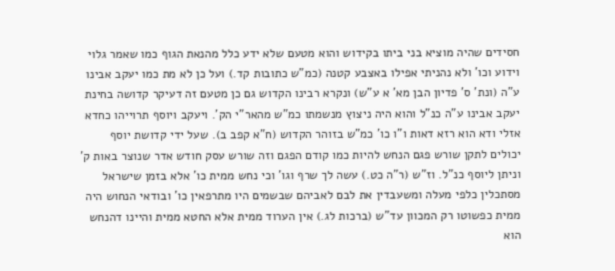חסידים שהיה מוציא בני ביתו בקידוש והוא מטעם שלא ידע כלל מהנאת הגוף כמו שאמר גלוי וידוע וכו' ולא נהניתי אפילו באצבע קטנה (כמ"ש כתובות קד.) ועל כן לא מת כמו יעקב אבינו ע"ה (ונת' ס' פדיון הבן מא' א ע"ש) ונקרא רבינו הקדוש גם כן מטעם זה דעיקר קדושה בחינת יעקב אבינו ע"ה כנ"ל והוא היה ניצוץ מנשמתו כמ"ש מהאר"י הק'. ויעקב ויוסף תרוייהו כחדא אזלי ודא הוא רזא דאות ו"ו כו' כמ"ש בזוהר הקדוש (ח"א קפב ב). שעל ידי קדושת יוסף יכולים לתקן שורש פגם הנחש להיות כמו קודם הפגם וזה שורש עסק חודש אדר שנוצר באות ק' וניתן ליוסף כנ"ל. וז"ש (ר"ה כט.) עשה לך שרף וגו' וכי נחש ממית כו' אלא בזמן שישראל מסתכלין כלפי מעלה ומשעבדין את לבם לאביהם שבשמים היו מתרפאין כו' ובודאי הנחוש היה ממית כפשוטו רק המכוון עד"ש (ברכות לג.) אין הערוד ממית אלא החטא ממית והיינו דהנחש הוא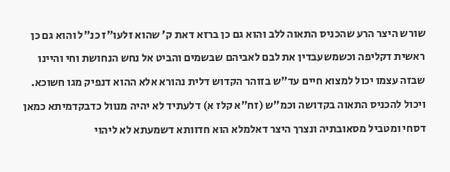שורש היצר הרע שהכניס התאוה ללב והוא גם כן ברזא דאת ק' שהוא זלעו"ז כנ"ל והוא גם כן ראשית דקליפה וכשמשעבדין את לבם לאביהם שבשמים והביט אל נחש הנחושת וחי והיינו שבזה עצמו יכול למצוא חיים עד"ש בזוהר הקדוש דלית נהורא אלא ההוא דנפיק מגו חשוכא. ויכול להכניס התאוה בקדושה וכמ"ש (זח"א קלז א) דלעתיד לא יהיה מנוול כדבקדמיתא כמאן דסחי ומטביל מסאובתיה ונצרך היצר דאלמלא הוא חדוותא דשמעתא לא ליהוי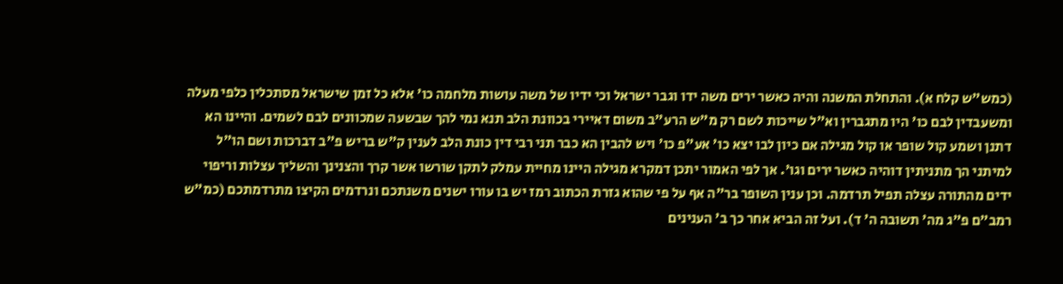(כמש"ש קלח א). והתחלת המשנה והיה כאשר ירים משה ידו וגבר ישראל וכי ידיו של משה עושות מלחמה כו' אלא כל זמן שישראל מסתכלין כלפי מעלה ומשעבדין לבם כו' היו מתגברין וא"ל שייכות לשם רק מ"ש הרע"ב משום דאיירי בכוונת הלב תנא נמי להך שבשעה שמכוונים לבם לשמים. והיינו הא דתנן ושמע קול שופר או קול מגילה אם כיון לבו יצא כו' אע"פ כו' ויש להבין הא כבר תני רבי דין כונת הלב לענין ק"ש בריש פ"ב דברכות ושם הו"ל למיתני הך מתניתין דוהיה כאשר ירים וגו'. אך לפי האמור יתכן דמקרא מגילה היינו מחיית עמלק לתקן שורשו אשר קרך והצנינך והשליך עצלות וריפוי ידים מהתורה עצלה תפיל תרדמה. וכן ענין השופר בר"ה אף על פי שהוא גזרת הכתוב רמז יש בו עורו ישנים משנתכם ונרדמים הקיצו מתרדמתכם (כמ"ש רמב"ם פ"ג מה' תשובה ה' ד). ועל זה הביא אחר כך ב' הענינים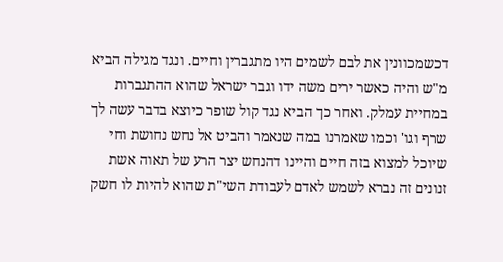דכשמכוונין את לבם לשמים היו מתגברין וחיים. ונגד מגילה הביא מ"ש והיה כאשר ירים משה ידו וגבר ישראל שהוא ההתגברות במחיית עמלק. ואחר כך הביא נגד קול שופר כיוצא בדבר עשה לך שרף וגו' וכמו שאמרנו במה שנאמר והביט אל נחש נחושת וחי שיוכל למצוא בזה חיים והיינו דהנחש יצר הרע של תאוה אשת זנונים זה נברא לשמש לאדם לעבודת השי"ת שהוא להיות לו חשק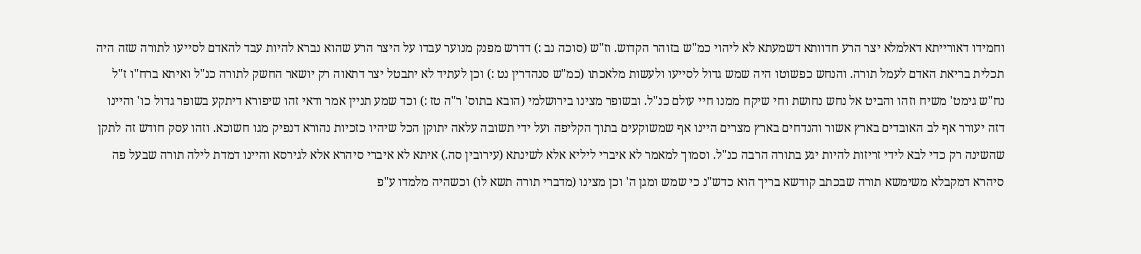וחמידו דאורייתא דאלמלא יצר הרע חדוותא דשמעתא לא ליהוי כמ"ש בזוהר הקדוש. וז"ש (סוכה נב :) דדרש מפנק מנוער עבדו על היצר הרע שהוא נברא להיות עבד להאדם לסייעו לתורה שזה היה תכלית בריאת האדם לעמל תורה. והנחש כפשוטו היה שמש גדול לסייעו ולעשות מלאכתו (כמ"ש סנהדרין נט :) וכן לעתיד לא יתבטל יצר דתאוה רק יושאר החשק לתורה כנ"ל ואיתא ברח"ו ז"ל נח"ש גימט' משיח וזהו והביט אל נחש נחושת וחי שיקח ממנו חיי עולם כנ"ל. ובשופר מצינו בירושלמי (הובא בתוס' ר"ה טז :) וכד שמע תניין אמר ודאי זהו שיפורא דיתקע בשופר גדול כו' והיינו דזה יעורר אף לב האובדים בארץ אשור והנדחים בארץ מצרים היינו אף שמשוקעים בתוך הקליפה ועל ידי תשובה עלאה יתוקן הכל שיהיו כזכיות נהורא דנפיק מגו חשוכא. וזהו עסק חודש זה לתקן שהשינה רק כדי לבא לידי זריזות להיות יגע בתורה הרבה כנ"ל. וסמוך למאמר לא איברי ליליא אלא לשינתא (עירובין סה.) איתא לא איברי סיהרא אלא לגירסא והיינו דמדת לילה תורה שבעל פה סיהרא דמקבלא משימשא תורה שבכתב קודשא בריך הוא כדש"נ כי שמש ומגן ה' וכן מצינו (מדברי תורה תשא לו) וכשהיה מלמדו ע"פ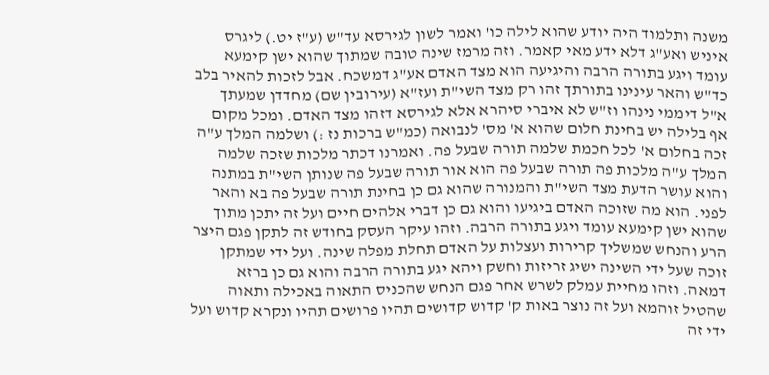משנה ותלמוד היה יודע שהוא לילה כו' ואמר לשון לגירסא עד"ש (ע"ז יט.) ליגרס איניש ואע"ג דלא ידע מאי קאמר. וזה מרמז שינה טובה שמתוך שהוא ישן קימעא עומד ויגע בתורה הרבה והיגיעה הוא מצד האדם אע"ג דמשכח. אבל לזכות להאיר בלב כד"ש והאר עינינו בתורתך זהו רק מצד השי"ת ועז"א (עירובין שם) מחדדן שמעתך א"ל דיממי נינהו וז"ש לא איברי סיהרא אלא לגירסא דזהו מצד האדם. ומכל מקום אף בלילה יש בחינת חלום שהוא א' מס' לנבואה (כמ"ש ברכות נז :) ושלמה המלך ע"ה זכה בחלום א' לכל חכמת שלמה תורה שבעל פה. ואמרנו דכתר מלכות שזכה שלמה המלך ע"ה מלכות פה תורה שבעל פה הוא אור תורה שבעל פה שנותן השי"ת במתנה והוא עושר הדעת מצד השי"ת והמנורה שהוא גם כן בחינת תורה שבעל פה בא והאר לפני. הוא מה שזוכה האדם ביגיעו והוא גם כן דברי אלהים חיים ועל זה יתכן מתוך שהוא ישן קימעא עומד ויגע בתורה הרבה. וזהו עיקר העסק בחודש זה לתקן פגם היצר הרע והנחש שמשליך קרירות ועצלות על האדם תחלת מפלה שינה. ועל ידי שמתקן זוכה שעל ידי השינה ישיג זריזות וחשק ויהא יגע בתורה הרבה והוא גם כן ברזא דמאה. וזהו מחיית עמלק לשרש אחר פגם הנחש שהכניס התאוה באכילה ותאוה שהטיל זוהמא ועל זה נוצר באות ק' קדוש קדושים תהיו פרושים תהיו ונקרא קדוש ועל ידי זה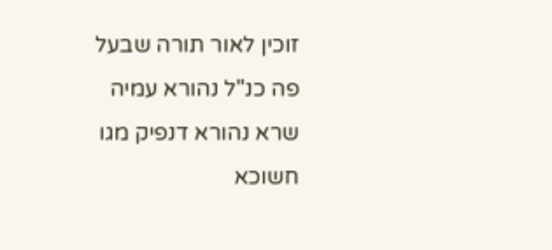זוכין לאור תורה שבעל פה כנ"ל נהורא עמיה שרא נהורא דנפיק מגו חשוכא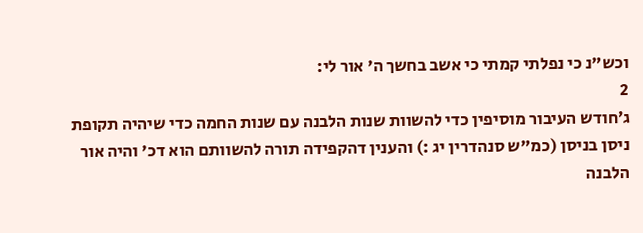וכש"נ כי נפלתי קמתי כי אשב בחשך ה' אור לי:
2
ג׳חודש העיבור מוסיפין כדי להשוות שנות הלבנה עם שנות החמה כדי שיהיה תקופת ניסן בניסן (כמ"ש סנהדרין יג :) והענין דהקפידה תורה להשוותם הוא דכ' והיה אור הלבנה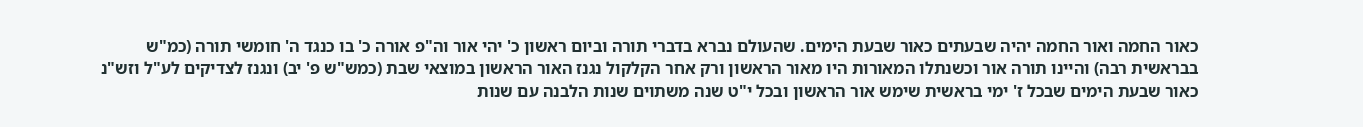כאור החמה ואור החמה יהיה שבעתים כאור שבעת הימים. שהעולם נברא בדברי תורה וביום ראשון כ' יהי אור וה"פ אורה כ' בו כנגד ה' חומשי תורה (כמ"ש בבראשית רבה) והיינו תורה אור וכשנתלו המאורות היו מאור הראשון ורק אחר הקלקול נגנז האור הראשון במוצאי שבת (כמש"ש פ' יב) ונגנז לצדיקים לע"ל וזש"נ כאור שבעת הימים שבכל ז' ימי בראשית שימש אור הראשון ובכל י"ט שנה משתוים שנות הלבנה עם שנות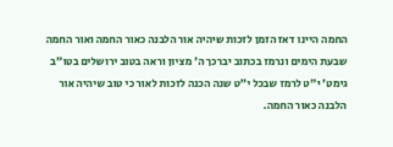החמה היינו דאז הזמן לזכות שיהיה אור הלבנה כאור החמה ואור החמה שבעת הימים ונרמז בכתוב יברכך ה' מציון וראה בטוב ירושלים בטו"ב גימט' י"ט לרמז שבכל י"ט שנה הכנה לזכות לאור כי טוב שיהיה אור הלבנה כאור החמה.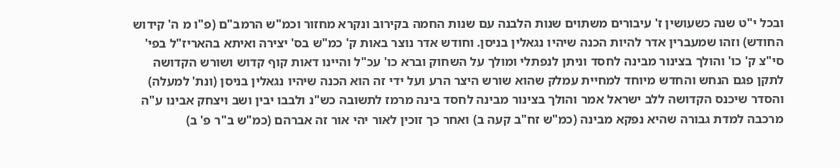ובכל י"ט שנה כשעושין ז' עיבורים משתוים שנות הלבנה עם שנות החמה בקירוב ונקרא מחזור וכמ"ש הרמב"ם (פ"ו מ ה' קידוש החודש) וזהו שמעברין אדר להיות הכנה שיהיו נגאלין בניסן. וחודש אדר נוצר באות ק' כמ"ש בס' יצירה ואיתא בהאריז"ל בפי' סי"צ ק' כו' והולך בצינור מבינה לחסד וניתן לנפתלי ומולך על השחוק וברא כו' עכ"ל והיינו דאות קוף קדוש ושורש הקדושה לתקן פגם הנחש והחדש מיוחד למחיית עמלק שהוא שורש היצר הרע ועל ידי זה הוא הכנה שיהיו נגאלין בניסן (ונת' למעלה) והסדר שיכנס הקדושה ללב ישראל אמר והולך בצינור מבינה לחסד בינה מרמז לתשובה כש"נ ולבבו יבין ושב ויצחק אבינו ע"ה מרכבה למדת גבורה שהיא נפקא מבינה (כמ"ש זח"ב קעה ב) ואחר כך זוכין לאור יהי אור זה אברהם (כמ"ש ב"ר פ' ב)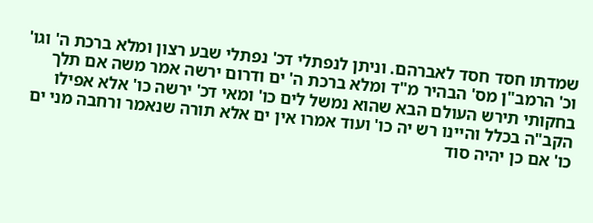שמדתו חסד חסד לאברהם. וניתן לנפתלי דכ' נפתלי שבע רצון ומלא ברכת ה' וגו' וכ' הרמב"ן מס' הבהיר מ"ד ומלא ברכת ה' ים ודרום ירשה אמר משה אם תלך בחקותי תירש העולם הבא שהוא נמשל לים כו' ומאי דכ' ירשה כו' אלא אפילו הקב"ה בכלל והיינו רש יה כו' ועוד אמרו אין ים אלא תורה שנאמר ורחבה מני ים כו' אם כן יהיה סוד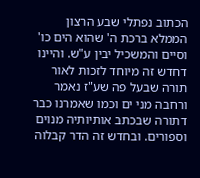הכתוב נפתלי שבע הרצון הממלא ברכת ה' שהוא הים כו' וסיים והמשכיל יבין ע"ש. והיינו דחדש זה מיוחד לזכות לאור תורה שבעל פה שע"ז נאמר ורחבה מני ים וכמו שאמרנו כבר דתורה שבכתב אותיותיה מנוים וספורים. ובחדש זה הדר קבלוה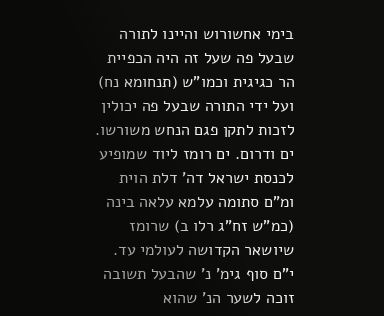בימי אחשורוש והיינו לתורה שבעל פה שעל זה היה הכפיית הר כגיגית וכמו"ש (תנחומא נח) ועל ידי התורה שבעל פה יכולין לזכות לתקן פגם הנחש משורשו. ים ודרום. ים רומז ליוד שמופיע לכנסת ישראל דה' דלת הוית ומ"ם סתומה עלמא עלאה בינה (כמ"ש זח"ג רלו ב) שרומז שיושאר הקדושה לעולמי עד. י"ם סוף גימ' נ' שהבעל תשובה זוכה לשער הנ' שהוא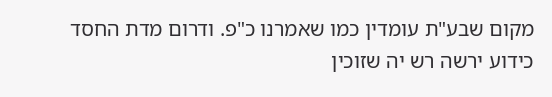מקום שבע"ת עומדין כמו שאמרנו כ"פ. ודרום מדת החסד כידוע ירשה רש יה שזוכין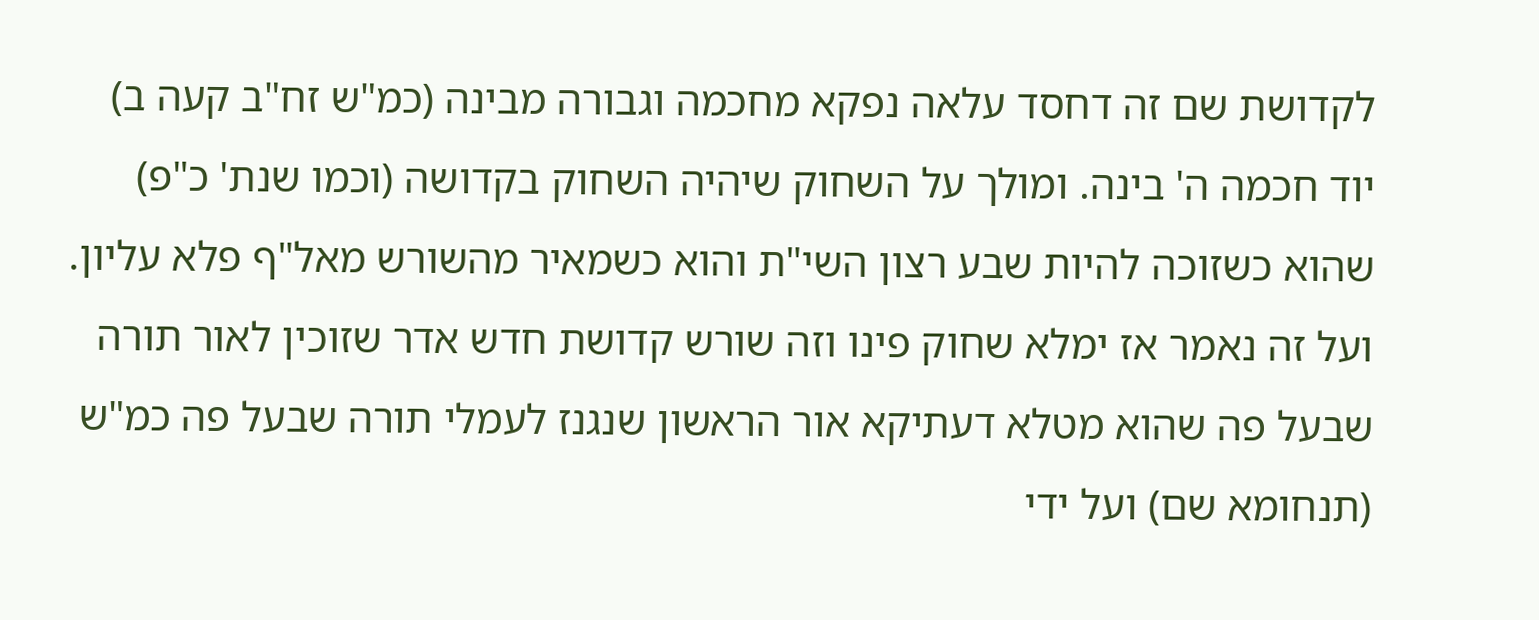לקדושת שם זה דחסד עלאה נפקא מחכמה וגבורה מבינה (כמ"ש זח"ב קעה ב) יוד חכמה ה' בינה. ומולך על השחוק שיהיה השחוק בקדושה (וכמו שנת' כ"פ) שהוא כשזוכה להיות שבע רצון השי"ת והוא כשמאיר מהשורש מאל"ף פלא עליון. ועל זה נאמר אז ימלא שחוק פינו וזה שורש קדושת חדש אדר שזוכין לאור תורה שבעל פה שהוא מטלא דעתיקא אור הראשון שנגנז לעמלי תורה שבעל פה כמ"ש (תנחומא שם) ועל ידי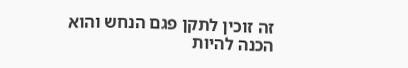זה זוכין לתקן פגם הנחש והוא הכנה להיות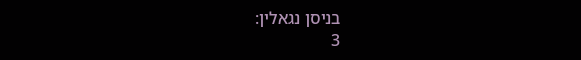בניסן נגאלין:
3